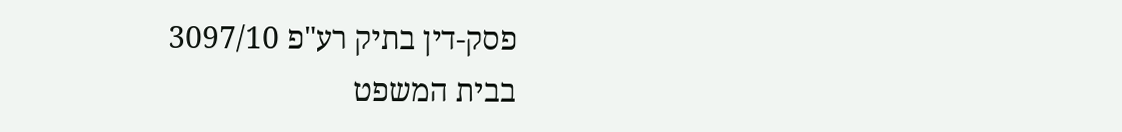פסק-דין בתיק רע"פ 3097/10
בבית המשפט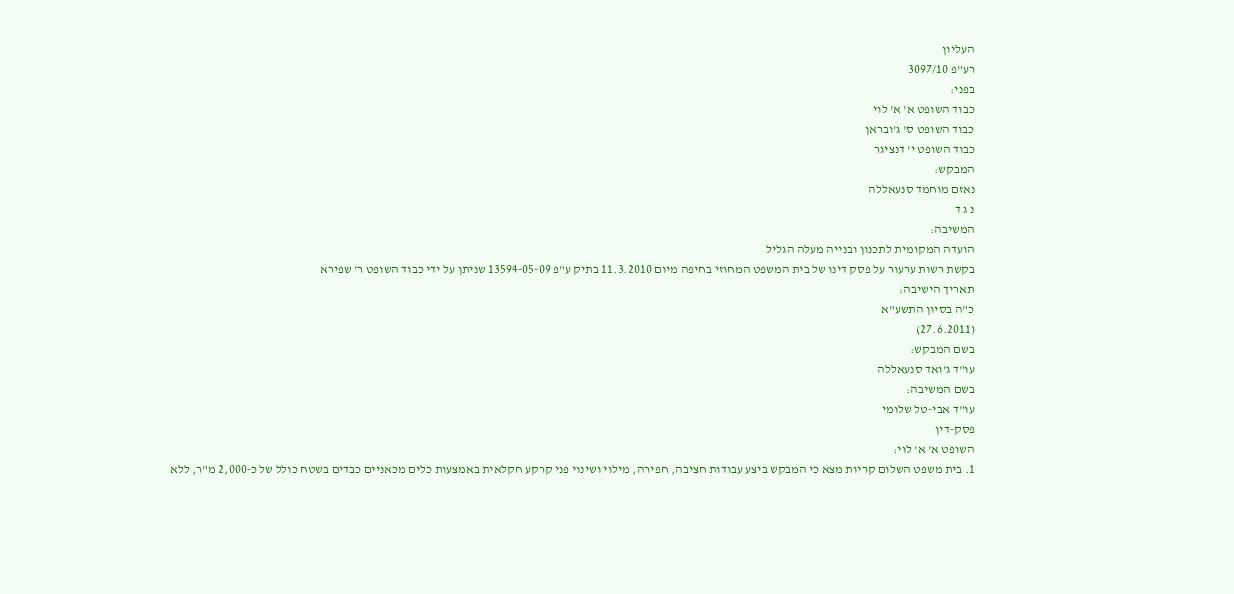העליון
רע"פ 3097/10
בפני:
כבוד השופט א' א' לוי
כבוד השופט ס' ג'ובראן
כבוד השופט י' דנציגר
המבקש:
נאזם מוחמד סנעאללה
נ ג ד
המשיבה:
הועדה המקומית לתכנון ובנייה מעלה הגליל
בקשת רשות ערעור על פסק דינו של בית המשפט המחוזי בחיפה מיום 11.3.2010 בתיק ע"פ 13594-05-09 שניתן על ידי כבוד השופט ר' שפירא
תאריך הישיבה:
כ"ה בסיון התשע"א
(27.6.2011)
בשם המבקש:
עו"ד ג'ואד סנעאללה
בשם המשיבה:
עו"ד אבי-טל שלומי
פסק-דין
השופט א' א' לוי:
1. בית משפט השלום קריות מצא כי המבקש ביצע עבודות חציבה, חפירה, מילוי ושינוי פני קרקע חקלאית באמצעות כלים מכאניים כבדים בשטח כולל של כ-2,000 מ"ר, ללא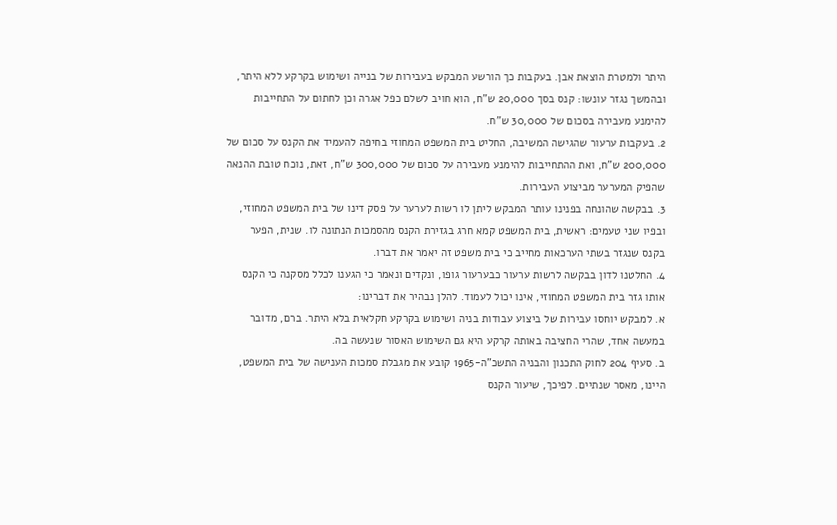היתר ולמטרת הוצאת אבן. בעקבות כך הורשע המבקש בעבירות של בנייה ושימוש בקרקע ללא היתר, ובהמשך נגזר עונשו: קנס בסך 20,000 ש"ח, הוא חויב לשלם כפל אגרה וכן לחתום על התחייבות להימנע מעבירה בסכום של 30,000 ש"ח.
2. בעקבות ערעור שהגישה המשיבה, החליט בית המשפט המחוזי בחיפה להעמיד את הקנס על סכום של 200,000 ש"ח, ואת ההתחייבות להימנע מעבירה על סכום של 300,000 ש"ח, זאת, נוכח טובת ההנאה שהפיק המערער מביצוע העבירות.
3. בבקשה שהונחה בפנינו עותר המבקש ליתן לו רשות לערער על פסק דינו של בית המשפט המחוזי, ובפיו שני טעמים: ראשית, בית המשפט קמא חרג בגזירת הקנס מהסמכות הנתונה לו. שנית, הפער בקנס שנגזר בשתי הערכאות מחייב כי בית משפט זה יאמר את דברו.
4. החלטנו לדון בבקשה לרשות ערעור כבערעור גופו, ונקדים ונאמר כי הגענו לכלל מסקנה כי הקנס אותו גזר בית המשפט המחוזי, אינו יכול לעמוד. להלן נבהיר את דברינו:
א. למבקש יוחסו עבירות של ביצוע עבודות בניה ושימוש בקרקע חקלאית בלא היתר. ברם, מדובר במעשה אחד, שהרי החציבה באותה קרקע היא גם השימוש האסור שנעשה בה.
ב. סעיף 204 לחוק התכנון והבניה התשכ"ה-1965 קובע את מגבלת סמכות הענישה של בית המשפט, היינו, מאסר שנתיים. לפיכך, שיעור הקנס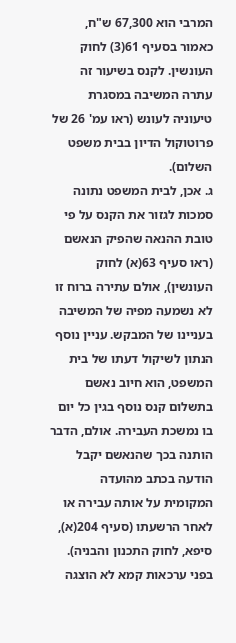המרבי הוא 67,300 ש"ח, כאמור בסעיף 61(3) לחוק העונשין. לקנס בשיעור זה עתרה המשיבה במסגרת טיעוניה לעונש (ראו עמ' 26 של פרוטוקול הדיון בבית משפט השלום).
ג. אכן, לבית המשפט נתונה סמכות לגזור את הקנס על פי טובת ההנאה שהפיק הנאשם (ראו סעיף 63(א) לחוק העונשין), אולם עתירה ברוח זו לא נשמעה מפיה של המשיבה בעניינו של המבקש. עניין נוסף הנתון לשיקול דעתו של בית המשפט, הוא חיוב נאשם בתשלום קנס נוסף בגין כל יום בו נמשכת העבירה. אולם, הדבר הותנה בכך שהנאשם יקבל הודעה בכתב מהועדה המקומית על אותה עבירה או לאחר הרשעתו (סעיף 204(א), סיפא, לחוק התכנון והבניה). בפני ערכאות קמא לא הוצגה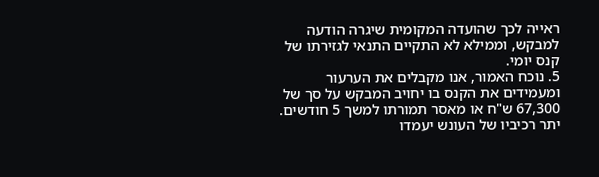ראייה לכך שהועדה המקומית שיגרה הודעה למבקש, וממילא לא התקיים התנאי לגזירתו של קנס יומי.
5. נוכח האמור, אנו מקבלים את הערעור ומעמידים את הקנס בו יחויב המבקש על סך של 67,300 ש"ח או מאסר תמורתו למשך 5 חודשים. יתר רכיביו של העונש יעמדו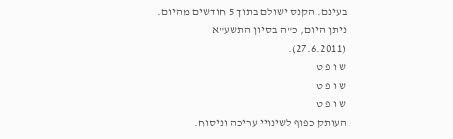בעינם. הקנס ישולם בתוך 5 חודשים מהיום.
ניתן היום, כ"ה בסיון התשע"א (27.6.2011).
ש ו פ ט
ש ו פ ט
ש ו פ ט
העותק כפוף לשינויי עריכה וניסוח.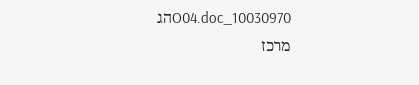10030970_O04.docהג
מרכז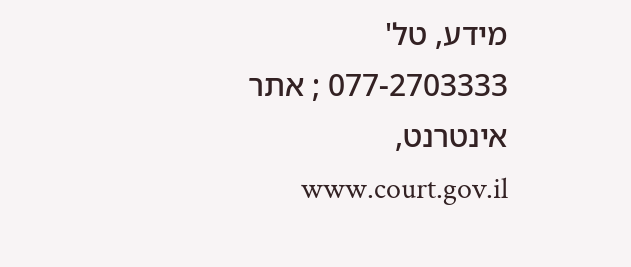מידע, טל' 077-2703333 ; אתר אינטרנט, www.court.gov.il